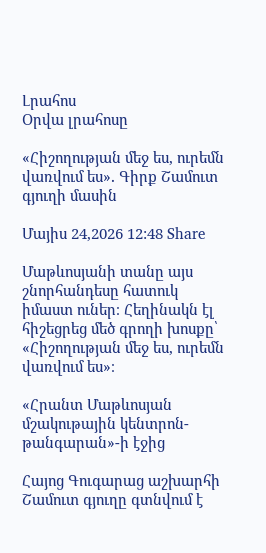Լրահոս
Օրվա լրահոսը

«Հիշողության մեջ ես, ուրեմն վառվում ես»․ Գիրք Շամուտ գյուղի մասին

Մայիս 24,2026 12:48 Share

Մաթևոսյանի տանը այս շնորհանդեսը հատուկ իմաստ ուներ։ Հեղինակն էլ հիշեցրեց մեծ գրողի խոսքը՝ «Հիշողության մեջ ես, ուրեմն վառվում ես»։

«Հրանտ Մաթևոսյան մշակութային կենտրոն-թանգարան»-ի էջից

Հայոց Գուգարաց աշխարհի Շամուտ գյուղը գտնվում է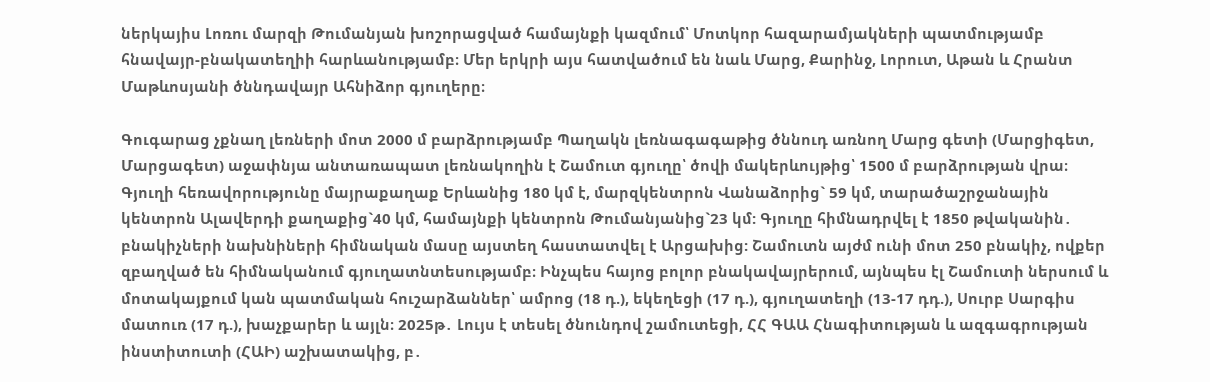ներկայիս Լոռու մարզի Թումանյան խոշորացված համայնքի կազմում՝ Մոտկոր հազարամյակների պատմությամբ հնավայր-բնակատեղիի հարևանությամբ։ Մեր երկրի այս հատվածում են նաև Մարց, Քարինջ, Լորուտ, Աթան և Հրանտ Մաթևոսյանի ծննդավայր Ահնիձոր գյուղերը։

Գուգարաց չքնաղ լեռների մոտ 2000 մ բարձրությամբ Պաղակն լեռնագագաթից ծննուդ առնող Մարց գետի (Մարցիգետ, Մարցագետ) աջափնյա անտառապատ լեռնակողին է Շամուտ գյուղը՝ ծովի մակերևույթից՝ 1500 մ բարձրության վրա։ Գյուղի հեռավորությունը մայրաքաղաք Երևանից 180 կմ է, մարզկենտրոն Վանաձորից` 59 կմ, տարածաշրջանային կենտրոն Ալավերդի քաղաքից`40 կմ, համայնքի կենտրոն Թումանյանից`23 կմ: Գյուղը հիմնադրվել է 1850 թվականին․ բնակիչների նախնիների հիմնական մասը այստեղ հաստատվել է Արցախից: Շամուտն այժմ ունի մոտ 250 բնակիչ, ովքեր զբաղված են հիմնականում գյուղատնտեսությամբ։ Ինչպես հայոց բոլոր բնակավայրերում, այնպես էլ Շամուտի ներսում և մոտակայքում կան պատմական հուշարձաններ՝ ամրոց (18 դ.), եկեղեցի (17 դ.), գյուղատեղի (13-17 դդ.), Սուրբ Սարգիս մատուռ (17 դ.), խաչքարեր և այլն։ 2025թ․ Լույս է տեսել ծնունդով շամուտեցի, ՀՀ ԳԱԱ Հնագիտության և ազգագրության ինստիտուտի (ՀԱԻ) աշխատակից, բ․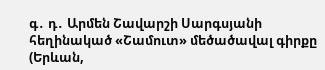գ․ դ․ Արմեն Շավարշի Սարգսյանի հեղինակած «Շամուտ» մեծածավալ գիրքը (Երևան,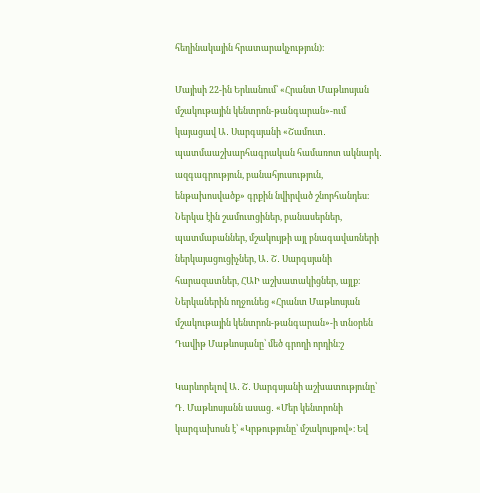հեղինակային հրատարակչություն)։

Մայիսի 22-ին Երևանում՝ «Հրանտ Մաթևոսյան մշակութային կենտրոն-թանգարան»-ում կայացավ Ա․ Սարգսյանի «Շամուտ․ պատմաաշխարհագրական համառոտ ակնարկ․ ազգագրություն, բանահյուսություն, ենթախոսվածք» գրքին նվիրված շնորհանդես։ Ներկա էին շամուտցիներ, բանասերներ, պատմաբաններ, մշակույթի այլ բնագավառների ներկայացուցիչներ, Ա․ Շ․ Սարգսյանի հարազատներ, ՀԱԻ աշխատակիցներ, այլք։ Ներկաներին ողջունեց «Հրանտ Մաթևոսյան մշակութային կենտրոն-թանգարան»-ի տնօրեն Դավիթ Մաթևոսյանը՝ մեծ գրողի որդին։շ

Կարևորելով Ա․ Շ․ Սարգսյանի աշխատությունը՝ Դ․ Մաթևոսյանն ասաց․ «Մեր կենտրոնի կարգախոսն է՝ «Կրթությունը՝ մշակույթով»։ Եվ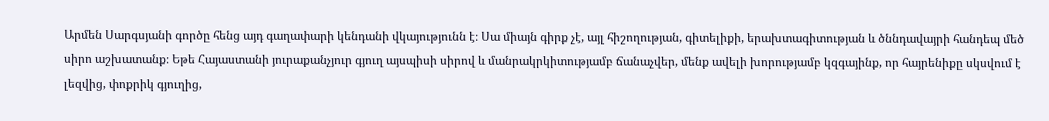Արմեն Սարգսյանի գործը հենց այդ գաղափարի կենդանի վկայությունն է։ Սա միայն գիրք չէ, այլ հիշողության, գիտելիքի, երախտագիտության և ծննդավայրի հանդեպ մեծ սիրո աշխատանք։ Եթե Հայաստանի յուրաքանչյուր գյուղ այսպիսի սիրով և մանրակրկիտությամբ ճանաչվեր, մենք ավելի խորությամբ կզգայինք, որ հայրենիքը սկսվում է լեզվից, փոքրիկ գյուղից,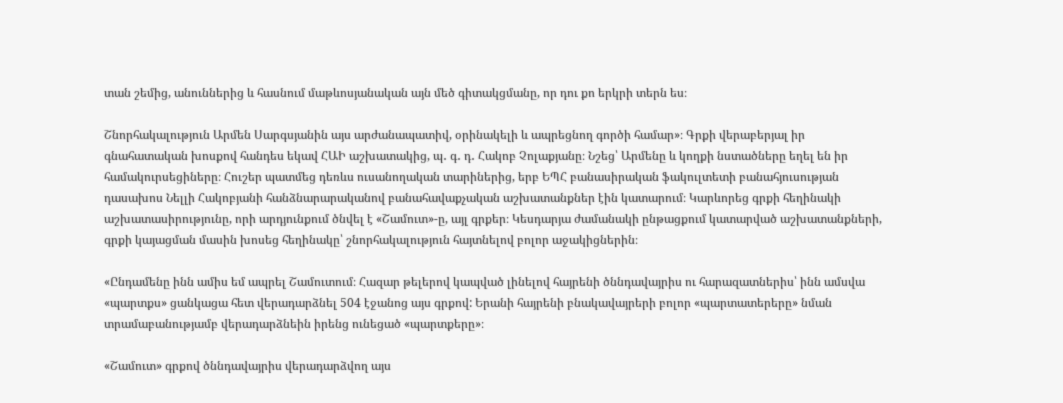տան շեմից, անուններից և հասնում մաթևոսյանական այն մեծ գիտակցմանը, որ դու քո երկրի տերն ես։

Շնորհակալություն Արմեն Սարգսյանին այս արժանապատիվ, օրինակելի և ապրեցնող գործի համար»։ Գրքի վերաբերյալ իր գնահատական խոսքով հանդես եկավ ՀԱԻ աշխատակից, պ․ գ․ դ․ Հակոբ Չոլաքյանը։ Նշեց՝ Արմենը և կողքի նստածները եղել են իր համակուրսեցիները։ Հուշեր պատմեց դեռևս ուսանողական տարիներից, երբ ԵՊՀ բանասիրական ֆակուլտետի բանահյուսության դասախոս Նելլի Հակոբյանի հանձնարարականով բանահավաքչական աշխատանքներ էին կատարում։ Կարևորեց գրքի հեղինակի աշխատասիրությունը, որի արդյունքում ծնվել է «Շամուտ»-ը, այլ գրքեր։ Կեսդարյա ժամանակի ընթացքում կատարված աշխատանքների, գրքի կայացման մասին խոսեց հեղինակը՝ շնորհակալություն հայտնելով բոլոր աջակիցներին։

«Ընդամենը ինն ամիս եմ ապրել Շամուտում։ Հազար թելերով կապված լինելով հայրենի ծննդավայրիս ու հարազատներիս՝ ինն ամսվա «պարտքս» ցանկացա հետ վերադարձնել 504 էջանոց այս գրքով: Երանի հայրենի բնակավայրերի բոլոր «պարտատերերը» նման տրամաբանությամբ վերադարձնեին իրենց ունեցած «պարտքերը»։

«Շամուտ» գրքով ծննդավայրիս վերադարձվող այս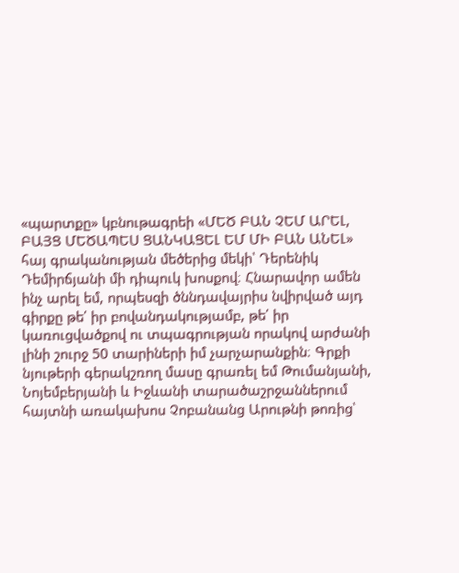«պարտքը» կբնութագրեի «ՄԵԾ ԲԱՆ ՉԵՄ ԱՐԵԼ, ԲԱՅՑ ՄԵԾԱՊԵՍ ՑԱՆԿԱՑԵԼ ԵՄ ՄԻ ԲԱՆ ԱՆԵԼ» հայ գրականության մեծերից մեկի՝ Դերենիկ Դեմիրճյանի մի դիպուկ խոսքով։ Հնարավոր ամեն ինչ արել եմ, որպեսզի ծննդավայրիս նվիրված այդ գիրքը թե՛ իր բովանդակությամբ, թե՛ իր կառուցվածքով ու տպագրության որակով արժանի լինի շուրջ 50 տարիների իմ չարչարանքին։ Գրքի նյութերի գերակշռող մասը գրառել եմ Թումանյանի, Նոյեմբերյանի և Իջևանի տարածաշրջաններում հայտնի առակախոս Չոբանանց Արութնի թոռից՝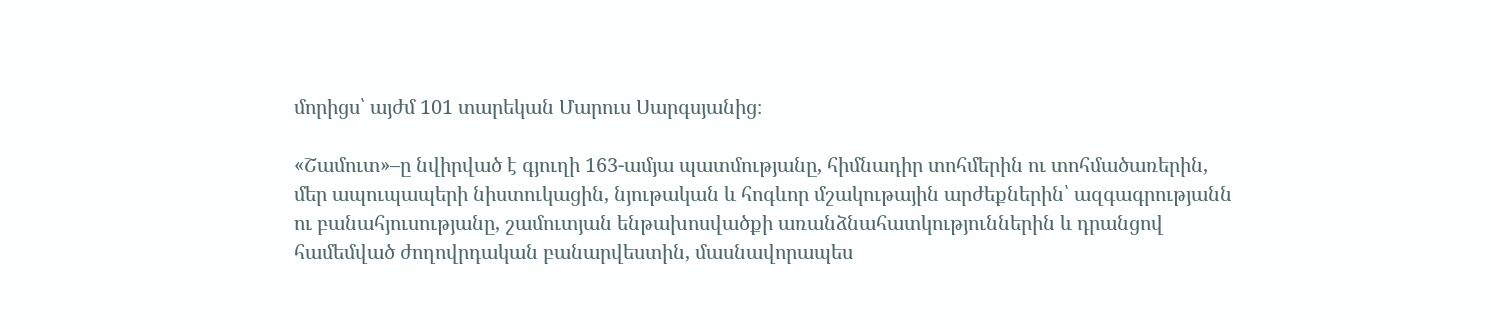մորիցս՝ այժմ 101 տարեկան Մարուս Սարգսյանից։

«Շամուտ»–ը նվիրված է գյուղի 163-ամյա պատմությանը, հիմնադիր տոհմերին ու տոհմածառերին, մեր ապուպապերի նիստուկացին, նյութական և հոգևոր մշակութային արժեքներին՝ ազգագրությանն ու բանահյուսությանը, շամուտյան ենթախոսվածքի առանձնահատկություններին և դրանցով համեմված ժողովրդական բանարվեստին, մասնավորապես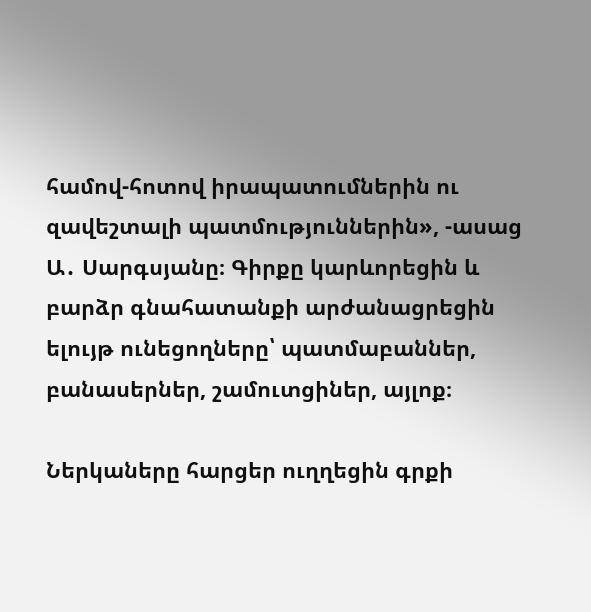համով-հոտով իրապատումներին ու զավեշտալի պատմություններին», -ասաց Ա․ Սարգսյանը։ Գիրքը կարևորեցին և բարձր գնահատանքի արժանացրեցին ելույթ ունեցողները՝ պատմաբաններ, բանասերներ, շամուտցիներ, այլոք։

Ներկաները հարցեր ուղղեցին գրքի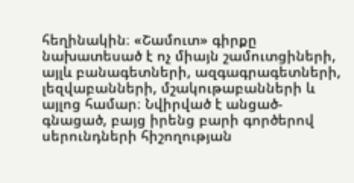հեղինակին։ «Շամուտ» գիրքը նախատեսած է ոչ միայն շամուտցիների, այլև բանագետների, ազգագրագետների, լեզվաբանների, մշակութաբանների և այլոց համար։ Նվիրված է անցած-գնացած, բայց իրենց բարի գործերով սերունդների հիշողության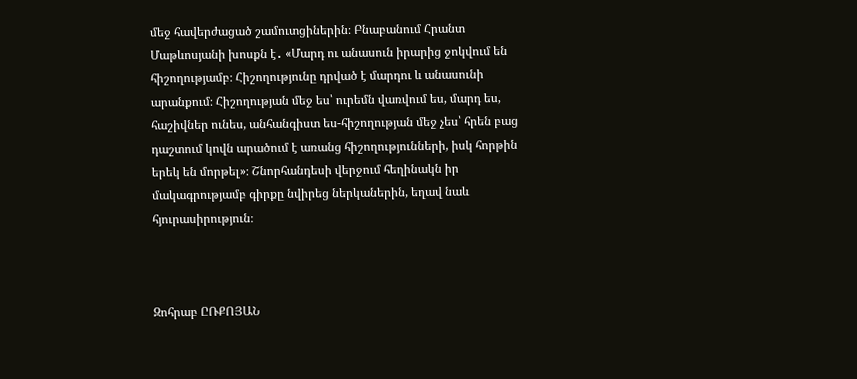մեջ հավերժացած շամուտցիներին։ Բնաբանում Հրանտ Մաթևոսյանի խոսքն է․ «Մարդ ու անասուն իրարից ջոկվում են հիշողությամբ։ Հիշողությունը դրված է մարդու և անասունի արանքում։ Հիշողության մեջ ես՝ ուրեմն վառվում ես, մարդ ես, հաշիվներ ունես, անհանգիստ ես-հիշողության մեջ չես՝ հրեն բաց դաշտում կովն արածում է առանց հիշողությունների, իսկ հորթին երեկ են մորթել»։ Շնորհանդեսի վերջում հեղինակն իր մակագրությամբ գիրքը նվիրեց ներկաներին, եղավ նաև հյուրասիրություն։



Զոհրաբ ԸՌՔՈՅԱՆ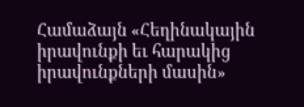Համաձայն «Հեղինակային իրավունքի եւ հարակից իրավունքների մասին»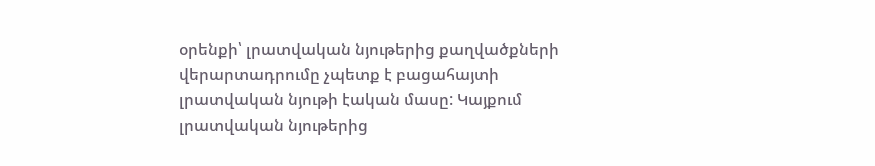օրենքի՝ լրատվական նյութերից քաղվածքների վերարտադրումը չպետք է բացահայտի լրատվական նյութի էական մասը: Կայքում լրատվական նյութերից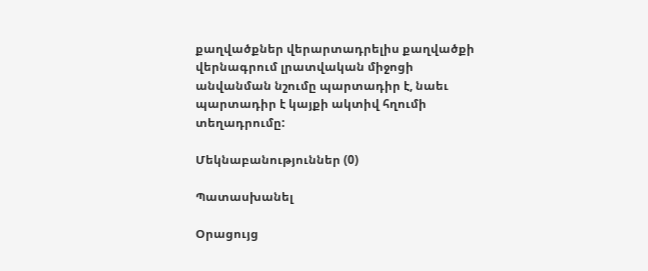քաղվածքներ վերարտադրելիս քաղվածքի վերնագրում լրատվական միջոցի անվանման նշումը պարտադիր է, նաեւ պարտադիր է կայքի ակտիվ հղումի տեղադրումը:

Մեկնաբանություններ (0)

Պատասխանել

Օրացույց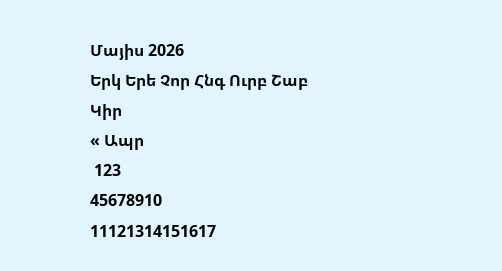Մայիս 2026
Երկ Երե Չոր Հնգ Ուրբ Շաբ Կիր
« Ապր
 123
45678910
11121314151617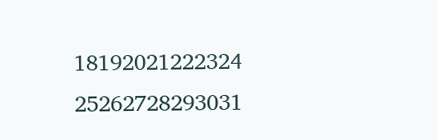18192021222324
25262728293031